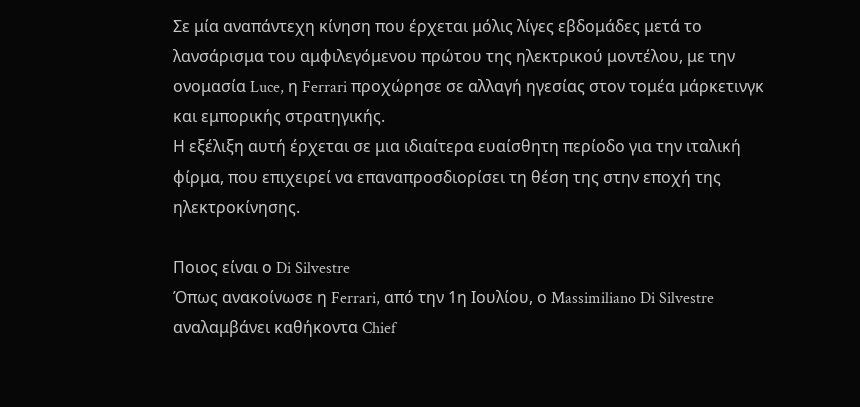Σε μία αναπάντεχη κίνηση που έρχεται μόλις λίγες εβδομάδες μετά το λανσάρισμα του αμφιλεγόμενου πρώτου της ηλεκτρικού μοντέλου, με την ονομασία Luce, η Ferrari προχώρησε σε αλλαγή ηγεσίας στον τομέα μάρκετινγκ και εμπορικής στρατηγικής.
Η εξέλιξη αυτή έρχεται σε μια ιδιαίτερα ευαίσθητη περίοδο για την ιταλική φίρμα, που επιχειρεί να επαναπροσδιορίσει τη θέση της στην εποχή της ηλεκτροκίνησης.

Ποιος είναι ο Di Silvestre
Όπως ανακοίνωσε η Ferrari, από την 1η Ιουλίου, ο Massimiliano Di Silvestre αναλαμβάνει καθήκοντα Chief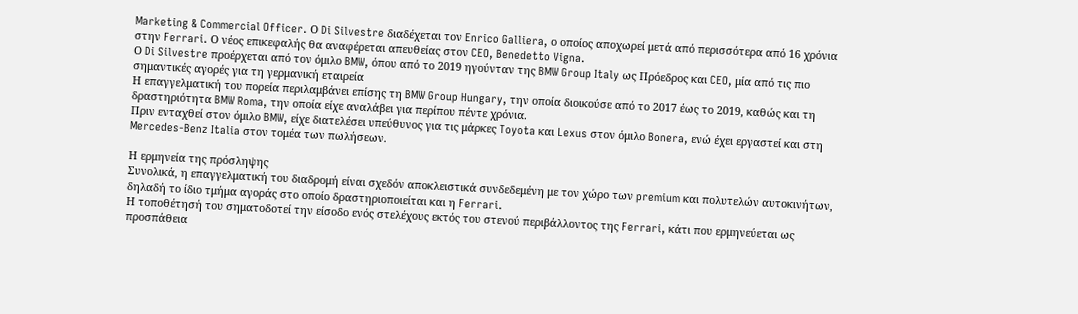Marketing & Commercial Officer. Ο Di Silvestre διαδέχεται τον Enrico Galliera, ο οποίος αποχωρεί μετά από περισσότερα από 16 χρόνια στην Ferrari. Ο νέος επικεφαλής θα αναφέρεται απευθείας στον CEO, Benedetto Vigna.
Ο Di Silvestre προέρχεται από τον όμιλο BMW, όπου από το 2019 ηγούνταν της BMW Group Italy ως Πρόεδρος και CEO, μία από τις πιο σημαντικές αγορές για τη γερμανική εταιρεία
Η επαγγελματική του πορεία περιλαμβάνει επίσης τη BMW Group Hungary, την οποία διοικούσε από το 2017 έως το 2019, καθώς και τη δραστηριότητα BMW Roma, την οποία είχε αναλάβει για περίπου πέντε χρόνια.
Πριν ενταχθεί στον όμιλο BMW, είχε διατελέσει υπεύθυνος για τις μάρκες Toyota και Lexus στον όμιλο Bonera, ενώ έχει εργαστεί και στη Mercedes-Benz Italia στον τομέα των πωλήσεων.

Η ερμηνεία της πρόσληψης
Συνολικά, η επαγγελματική του διαδρομή είναι σχεδόν αποκλειστικά συνδεδεμένη με τον χώρο των premium και πολυτελών αυτοκινήτων, δηλαδή το ίδιο τμήμα αγοράς στο οποίο δραστηριοποιείται και η Ferrari.
Η τοποθέτησή του σηματοδοτεί την είσοδο ενός στελέχους εκτός του στενού περιβάλλοντος της Ferrari, κάτι που ερμηνεύεται ως προσπάθεια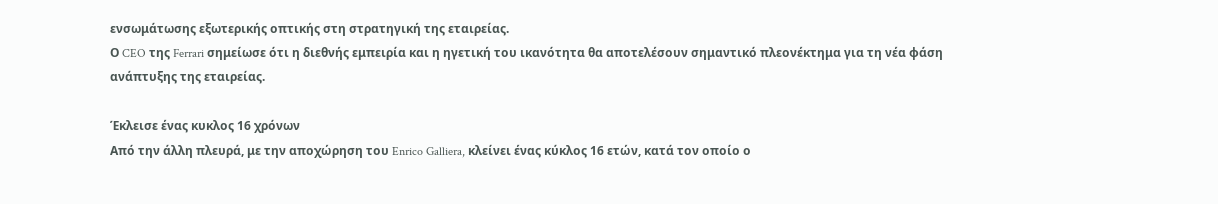ενσωμάτωσης εξωτερικής οπτικής στη στρατηγική της εταιρείας.
Ο CEO της Ferrari σημείωσε ότι η διεθνής εμπειρία και η ηγετική του ικανότητα θα αποτελέσουν σημαντικό πλεονέκτημα για τη νέα φάση ανάπτυξης της εταιρείας.

Έκλεισε ένας κυκλος 16 χρόνων
Από την άλλη πλευρά, με την αποχώρηση του Enrico Galliera, κλείνει ένας κύκλος 16 ετών, κατά τον οποίο ο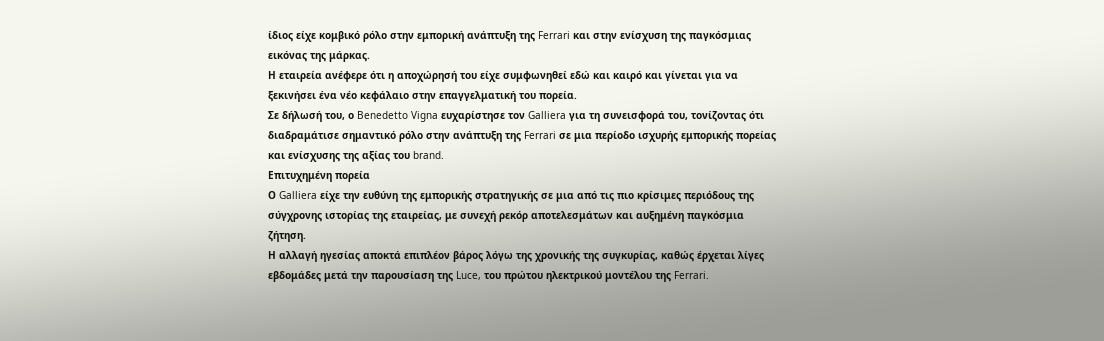ίδιος είχε κομβικό ρόλο στην εμπορική ανάπτυξη της Ferrari και στην ενίσχυση της παγκόσμιας εικόνας της μάρκας.
Η εταιρεία ανέφερε ότι η αποχώρησή του είχε συμφωνηθεί εδώ και καιρό και γίνεται για να ξεκινήσει ένα νέο κεφάλαιο στην επαγγελματική του πορεία.
Σε δήλωσή του, ο Benedetto Vigna ευχαρίστησε τον Galliera για τη συνεισφορά του, τονίζοντας ότι διαδραμάτισε σημαντικό ρόλο στην ανάπτυξη της Ferrari σε μια περίοδο ισχυρής εμπορικής πορείας και ενίσχυσης της αξίας του brand.
Επιτυχημένη πορεία
Ο Galliera είχε την ευθύνη της εμπορικής στρατηγικής σε μια από τις πιο κρίσιμες περιόδους της σύγχρονης ιστορίας της εταιρείας, με συνεχή ρεκόρ αποτελεσμάτων και αυξημένη παγκόσμια ζήτηση.
Η αλλαγή ηγεσίας αποκτά επιπλέον βάρος λόγω της χρονικής της συγκυρίας, καθώς έρχεται λίγες εβδομάδες μετά την παρουσίαση της Luce, του πρώτου ηλεκτρικού μοντέλου της Ferrari.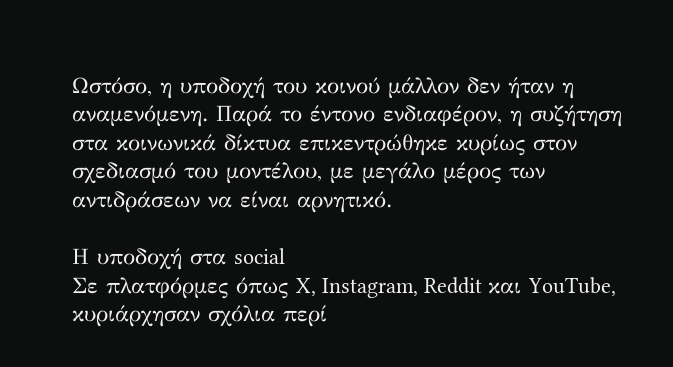Ωστόσο, η υποδοχή του κοινού μάλλον δεν ήταν η αναμενόμενη. Παρά το έντονο ενδιαφέρον, η συζήτηση στα κοινωνικά δίκτυα επικεντρώθηκε κυρίως στον σχεδιασμό του μοντέλου, με μεγάλο μέρος των αντιδράσεων να είναι αρνητικό.

Η υποδοχή στα social
Σε πλατφόρμες όπως X, Instagram, Reddit και YouTube, κυριάρχησαν σχόλια περί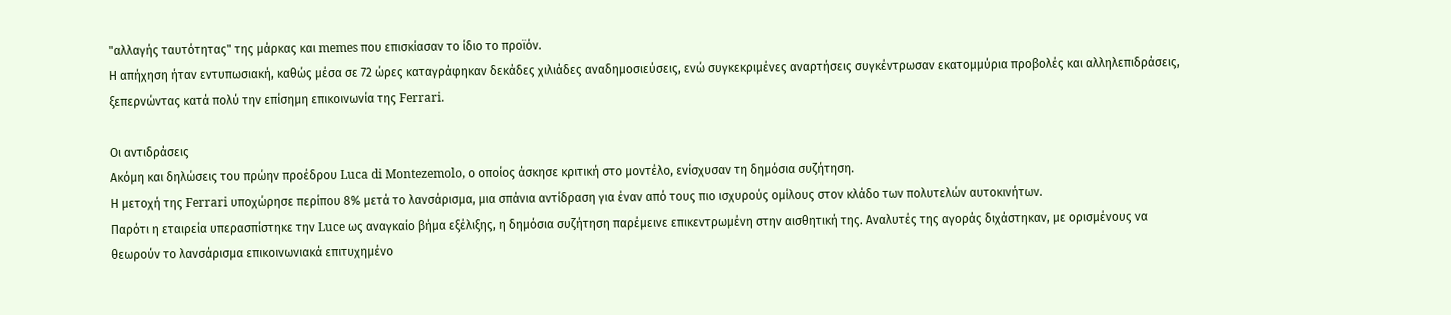"αλλαγής ταυτότητας" της μάρκας και memes που επισκίασαν το ίδιο το προϊόν.
Η απήχηση ήταν εντυπωσιακή, καθώς μέσα σε 72 ώρες καταγράφηκαν δεκάδες χιλιάδες αναδημοσιεύσεις, ενώ συγκεκριμένες αναρτήσεις συγκέντρωσαν εκατομμύρια προβολές και αλληλεπιδράσεις, ξεπερνώντας κατά πολύ την επίσημη επικοινωνία της Ferrari.

Οι αντιδράσεις
Ακόμη και δηλώσεις του πρώην προέδρου Luca di Montezemolo, ο οποίος άσκησε κριτική στο μοντέλο, ενίσχυσαν τη δημόσια συζήτηση.
Η μετοχή της Ferrari υποχώρησε περίπου 8% μετά το λανσάρισμα, μια σπάνια αντίδραση για έναν από τους πιο ισχυρούς ομίλους στον κλάδο των πολυτελών αυτοκινήτων.
Παρότι η εταιρεία υπερασπίστηκε την Luce ως αναγκαίο βήμα εξέλιξης, η δημόσια συζήτηση παρέμεινε επικεντρωμένη στην αισθητική της. Αναλυτές της αγοράς διχάστηκαν, με ορισμένους να θεωρούν το λανσάρισμα επικοινωνιακά επιτυχημένο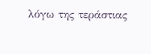λόγω της τεράστιας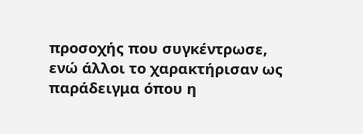προσοχής που συγκέντρωσε, ενώ άλλοι το χαρακτήρισαν ως παράδειγμα όπου η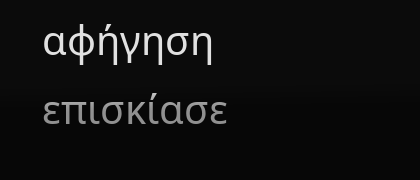αφήγηση επισκίασε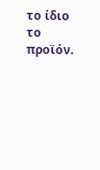το ίδιο το προϊόν.